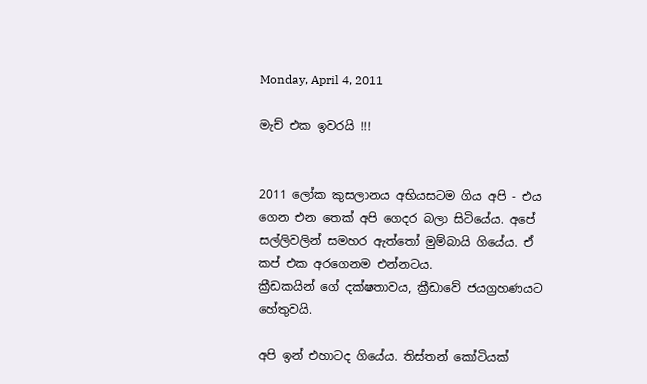Monday, April 4, 2011

මැච් එක ඉවරයි !!!


2011 ලෝක කුසලානය අභියසටම ගිය අපි - එය ගෙන එන තෙක් අපි ගෙදර බලා සිටියේය. අපේ සල්ලිවලින් සමහර ඇත්තෝ මුම්බායි ගියේය. ඒ කප් එක අරගෙනම එන්නටය.
ක්‍රීඩකයින් ගේ දක්ෂතාවය, ක්‍රීඩාවේ ජයග්‍රහණයට හේතුවයි.

අපි ඉන් එහාටද ගියේය. තිස්තන් කෝටියක්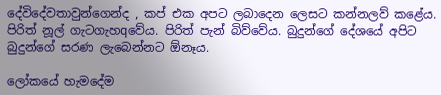දේවිදේවතාවුන්ගෙන්ද , කප් එක අපට ලබාදෙන ලෙසට කන්නලව් කළේය. පිරිත් නූල් ගැටගැහqවේය. පිරිත් පැන් බිව්වේය. බුදුන්ගේ දේශයේ අපිට බුදුන්ගේ සරණ ලැබෙන්නට ඕනෑය.

ලෝකයේ හැමදේම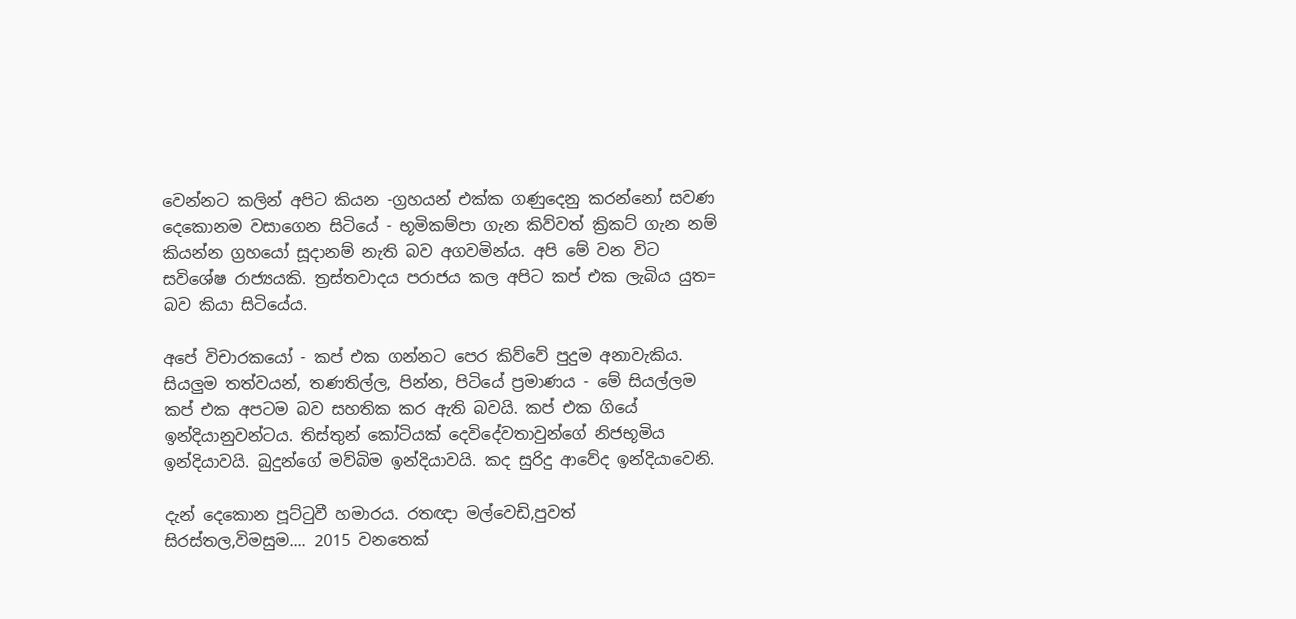වෙන්නට කලින් අපිට කියන -ග්‍රහයන් එක්ක ගණුදෙනු කරන්නෝ සවණ දෙකොනම වසාගෙන සිටියේ - භූමිකම්පා ගැන කිව්වත් ක්‍රිකට් ගැන නම් කියන්න ග්‍රහයෝ සූදානම් නැති බව අගවමින්ය. අපි මේ වන විට සවිශේෂ රාජ්‍යයකි. ත්‍රස්තවාදය පරාජය කල අපිට කප් එක ලැබිය යුත= බව කියා සිටියේය.

අපේ විචාරකයෝ - කප් එක ගන්නට පෙර කිව්වේ පුදුම අනාවැකිය. සියලුම තත්වයන්, තණතිල්ල, පින්න, පිටියේ ප්‍රමාණය - මේ සියල්ලම කප් එක අපටම බව සහතික කර ඇති බවයි. කප් එක ගියේ ඉන්දියානුවන්ටය. තිස්තුන් කෝටියක් දෙවිදේවතාවුන්ගේ නිජභූමිය ඉන්දියාවයි. බුදුන්ගේ මව්බිම ඉන්දියාවයි. කද සුරිදු ආවේද ඉන්දියාවෙනි.

දැන් දෙකොන පූට්ටුවී හමාරය. රතඥා මල්වෙඩි,පුවත් සිරස්තල,විමසුම.... 2015 වනතෙක්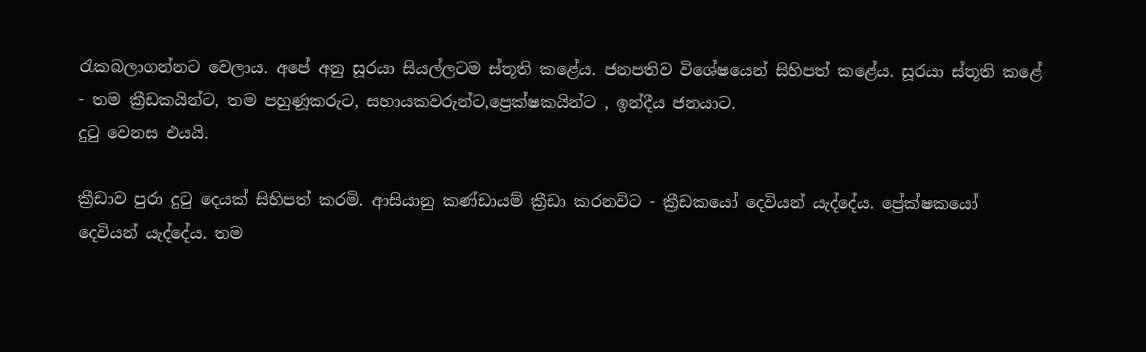රැකබලාගන්නට වෙලාය. අපේ අනු සූරයා සියල්ලටම ස්තූති කළේය. ජනපතිව විශේෂයෙන් සිහිපත් කළේය. සූරයා ස්තූති කළේ - තම ක්‍රීඩකයින්ට, තම පහුණූකරුට, සහායකවරුන්ට,ප්‍රෙක්ෂකයින්ට , ඉන්දීය ජනයාට.
දුටු වෙනස එයයි.

ක්‍රීඩාව පුරා දුටු දෙයක් සිහිපත් කරමි. ආසියානු කණ්ඩායම් ක්‍රීඩා කරනවිට - ක්‍රීඩකයෝ දෙවියන් යැද්දේය. ප්‍රේක්ෂකයෝ දෙවියන් යැද්දේය. තම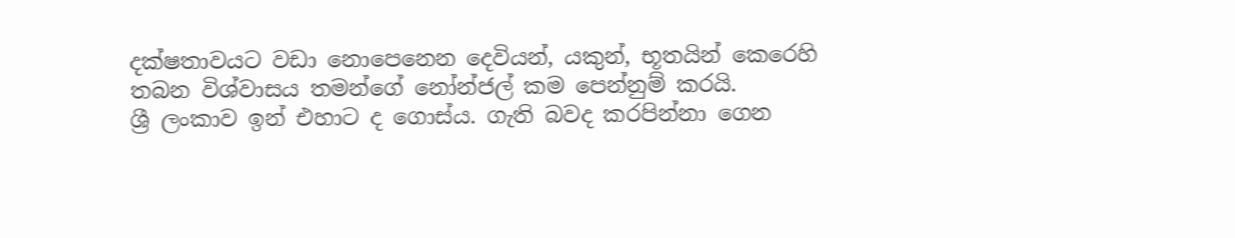දක්ෂතාවයට වඩා නොපෙනෙන දෙවියන්, යකුන්, භූතයින් කෙරෙහි තබන විශ්වාසය තමන්ගේ නෝන්ජල් කම පෙන්නුම් කරයි.
ශ්‍රී ලංකාව ඉන් එහාට ද ගොස්ය. ගැති බවද කරපින්නා ගෙන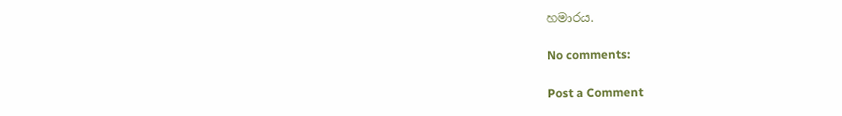හමාරය.

No comments:

Post a Comment